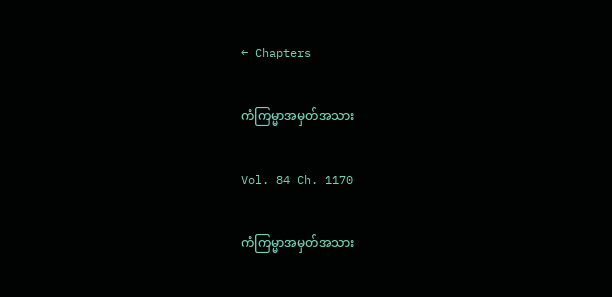← Chapters

ကံကြမ္မာအမှတ်အသား

Vol. 84 Ch. 1170

ကံကြမ္မာအမှတ်အသား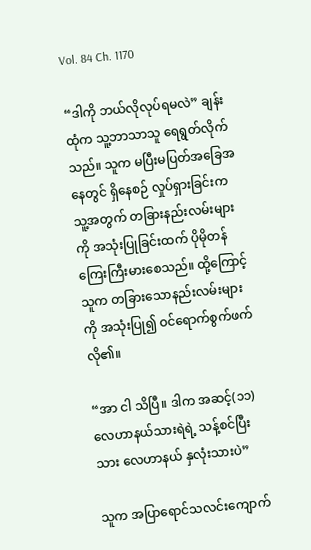Vol. 84 Ch. 1170

“ဒါကို ဘယ်လိုလုပ်ရမလဲ” ချန်းထုံက သူ့ဘာသာသူ ရေရွတ်လိုက်သည်။ သူက မပြီးမပြတ်အခြေအနေတွင် ရှိနေစဉ် လှုပ်ရှားခြင်းက သူ့အတွက် တခြားနည်းလမ်းများကို အသုံးပြုခြင်းထက် ပိုမိုတန်ကြေးကြီးမားစေသည်။ ထို့ကြောင့် သူက တခြားသောနည်းလမ်းများကို အသုံးပြု၍ ဝင်ရောက်စွက်ဖက်လို၏။

“အာ ငါ သိပြီ။ ဒါက အဆင့်(၁၁) လေဟာနယ်သားရဲရဲ့ သန့်စင်ပြီးသား လေဟာနယ် နှလုံးသားပဲ”

သူက အပြာရောင်သလင်းကျောက်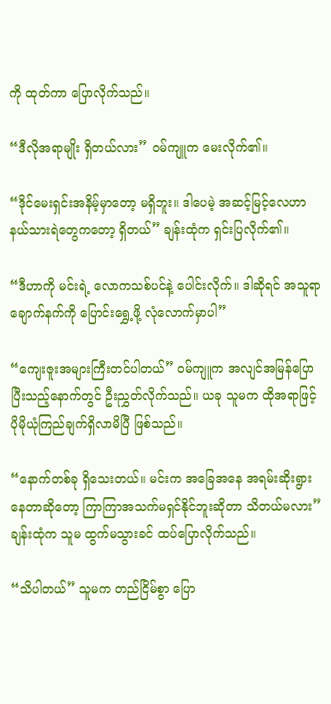ကို ထုတ်ကာ ပြောလိုက်သည်။

“ဒီလိုအရာမျိုး ရှိတယ်လား” ဝမ်ကျူက မေးလိုက်၏။

“ဒိုင်မေးရှင်းအနိမ့်မှာတော့ မရှိဘူး။ ဒါပေမဲ့ အဆင့်မြင့်လေဟာနယ်သားရဲတွေကတော့ ရှိတယ်” ချန်းထုံက ရှင်းပြလိုက်၏။

“ဒီဟာကို မင်းရဲ့ လောကသစ်ပင်နဲ့ ပေါင်းလိုက်။ ဒါဆိုရင် အသူရာချောက်နက်ကို ပြောင်းရွှေ့ဖို့ လုံလောက်မှာပါ”

“ကျေးဇူးအများကြီးတင်ပါတယ်” ဝမ်ကျူက အလျင်အမြန်ပြောပြီးသည့်နောက်တွင် ဦးညွှတ်လိုက်သည်။ ယခု သူမက ထိုအရာဖြင့် ပိုမိုယုံကြည်ချက်ရှိလာမိပြီ ဖြစ်သည်။

“နောက်တစ်ခု ရှိသေးတယ်။ မင်းက အခြေအနေ အရမ်းဆိုးရွားနေတာဆိုတော့ ကြာကြာအသက်မရှင်နိုင်ဘူးဆိုတာ သိတယ်မလား” ချန်းထုံက သူမ ထွက်မသွားခင် ထပ်ပြောလိုက်သည်။

“သိပါတယ်” သူမက တည်ငြိမ်စွာ ပြော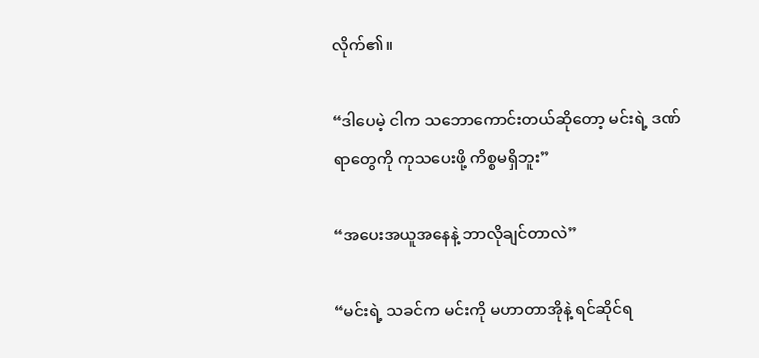လိုက်၏။

“ဒါပေမဲ့ ငါက သဘောကောင်းတယ်ဆိုတော့ မင်းရဲ့ ဒဏ်ရာတွေကို ကုသပေးဖို့ ကိစ္စမရှိဘူး”

“အပေးအယူအနေနဲ့ ဘာလိုချင်တာလဲ”

“မင်းရဲ့ သခင်က မင်းကို မဟာတာအိုနဲ့ ရင်ဆိုင်ရ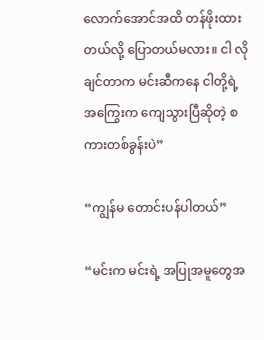လောက်အောင်အထိ တန်ဖိုးထားတယ်လို့ ပြောတယ်မလား။ ငါ လိုချင်တာက မင်းဆီကနေ ငါတို့ရဲ့ အကြွေးက ကျေသွားပြီဆိုတဲ့ စကားတစ်ခွန်းပဲ”

“ကျွန်မ တောင်းပန်ပါတယ်”

“မင်းက မင်းရဲ့ အပြုအမူတွေအ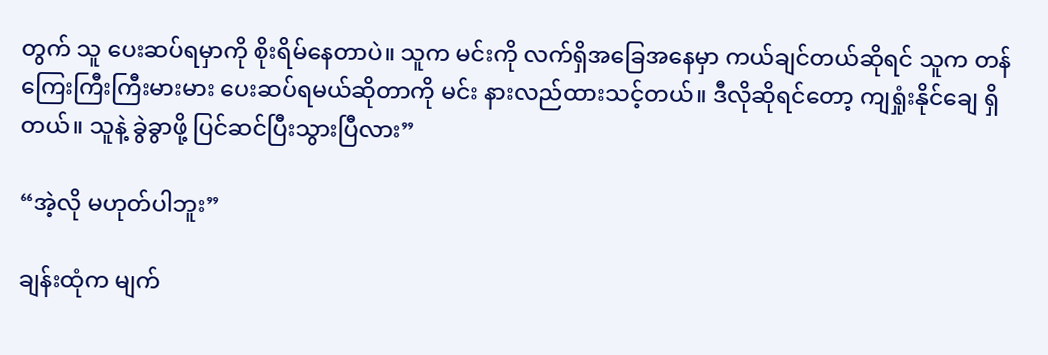တွက် သူ ပေးဆပ်ရမှာကို စိုးရိမ်နေတာပဲ။ သူက မင်းကို လက်ရှိအခြေအနေမှာ ကယ်ချင်တယ်ဆိုရင် သူက တန်ကြေးကြီးကြီးမားမား ပေးဆပ်ရမယ်ဆိုတာကို မင်း နားလည်ထားသင့်တယ်။ ဒီလိုဆိုရင်တော့ ကျရှုံးနိုင်ချေ ရှိတယ်။ သူနဲ့ ခွဲခွာဖို့ ပြင်ဆင်ပြီးသွားပြီလား”

“အဲ့လို မဟုတ်ပါဘူး”

ချန်းထုံက မျက်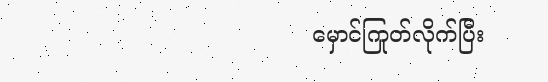မှောင်ကြုတ်လိုက်ပြီး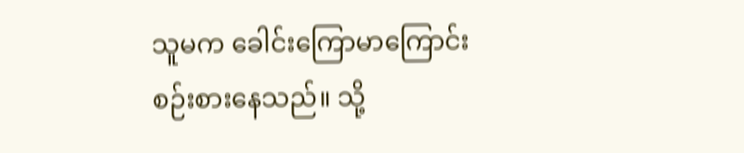သူမက ခေါင်းကြောမာကြောင်း စဉ်းစားနေသည်။ သို့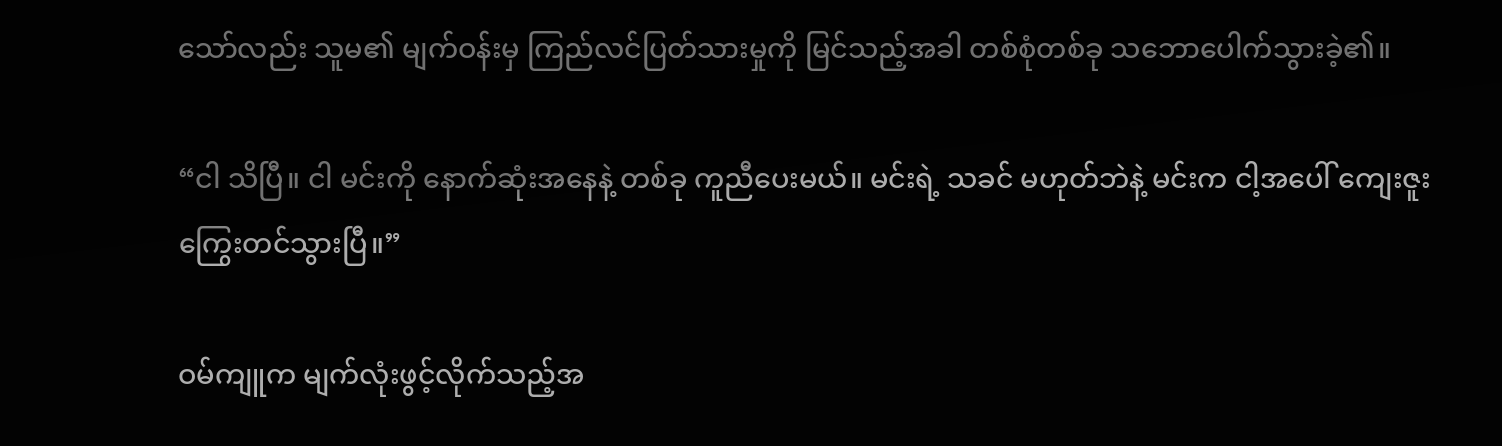သော်လည်း သူမ၏ မျက်ဝန်းမှ ကြည်လင်ပြတ်သားမှုကို မြင်သည့်အခါ တစ်စုံတစ်ခု သဘောပေါက်သွားခဲ့၏။

“ငါ သိပြီ။ ငါ မင်းကို နောက်ဆုံးအနေနဲ့ တစ်ခု ကူညီပေးမယ်။ မင်းရဲ့ သခင် မဟုတ်ဘဲနဲ့ မင်းက ငါ့အပေါ် ကျေးဇူးကြွေးတင်သွားပြီ။”

ဝမ်ကျူက မျက်လုံးဖွင့်လိုက်သည့်အ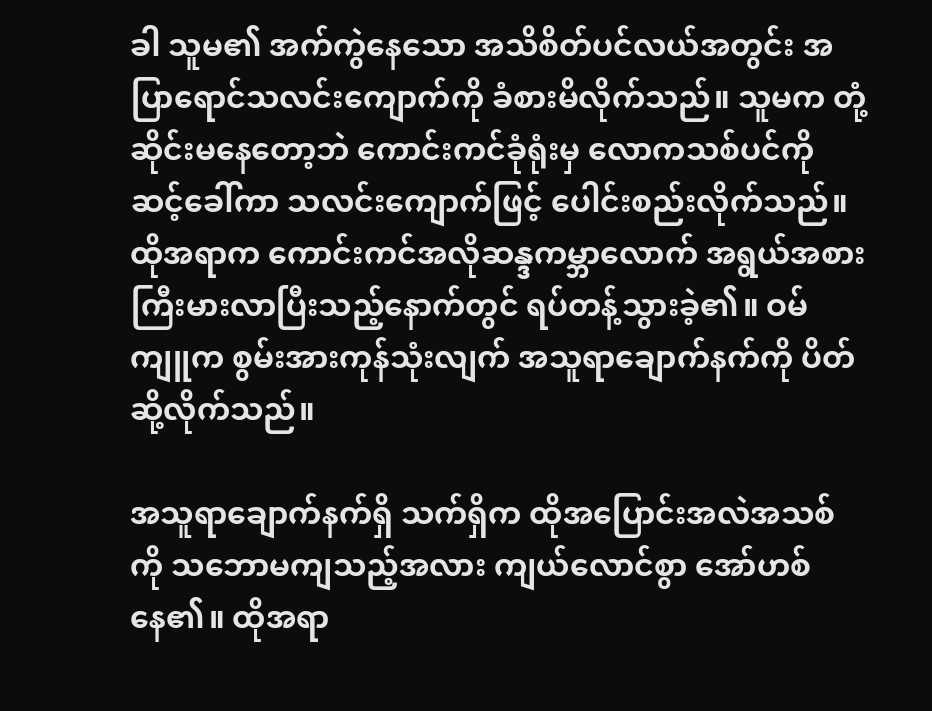ခါ သူမ၏ အက်ကွဲနေသော အသိစိတ်ပင်လယ်အတွင်း အပြာရောင်သလင်းကျောက်ကို ခံစားမိလိုက်သည်။ သူမက တုံ့ဆိုင်းမနေတော့ဘဲ ကောင်းကင်ခုံရုံးမှ လောကသစ်ပင်ကို ဆင့်ခေါ်ကာ သလင်းကျောက်ဖြင့် ပေါင်းစည်းလိုက်သည်။ ထိုအရာက ကောင်းကင်အလိုဆန္ဒကမ္ဘာလောက် အရွယ်အစား ကြီးမားလာပြီးသည့်နောက်တွင် ရပ်တန့်သွားခဲ့၏။ ဝမ်ကျူက စွမ်းအားကုန်သုံးလျက် အသူရာချောက်နက်ကို ပိတ်ဆို့လိုက်သည်။

အသူရာချောက်နက်ရှိ သက်ရှိက ထိုအပြောင်းအလဲအသစ်ကို သဘောမကျသည့်အလား ကျယ်လောင်စွာ အော်ဟစ်နေ၏။ ထိုအရာ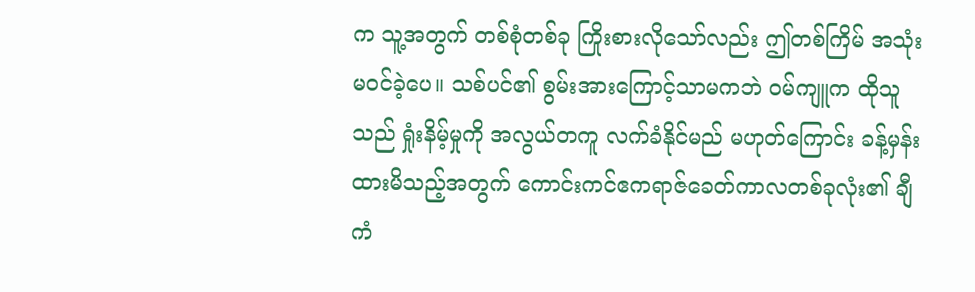က သူ့အတွက် တစ်စုံတစ်ခု ကြိုးစားလိုသော်လည်း ဤတစ်ကြိမ် အသုံးမဝင်ခဲ့ပေ။ သစ်ပင်၏ စွမ်းအားကြောင့်သာမကဘဲ ဝမ်ကျူက ထိုသူသည် ရှုံးနိမ့်မှုကို အလွယ်တကူ လက်ခံနိုင်မည် မဟုတ်ကြောင်း ခန့်မှန်းထားမိသည့်အတွက် ကောင်းကင်ဧကရာဇ်ခေတ်ကာလတစ်ခုလုံး၏ ချီကံ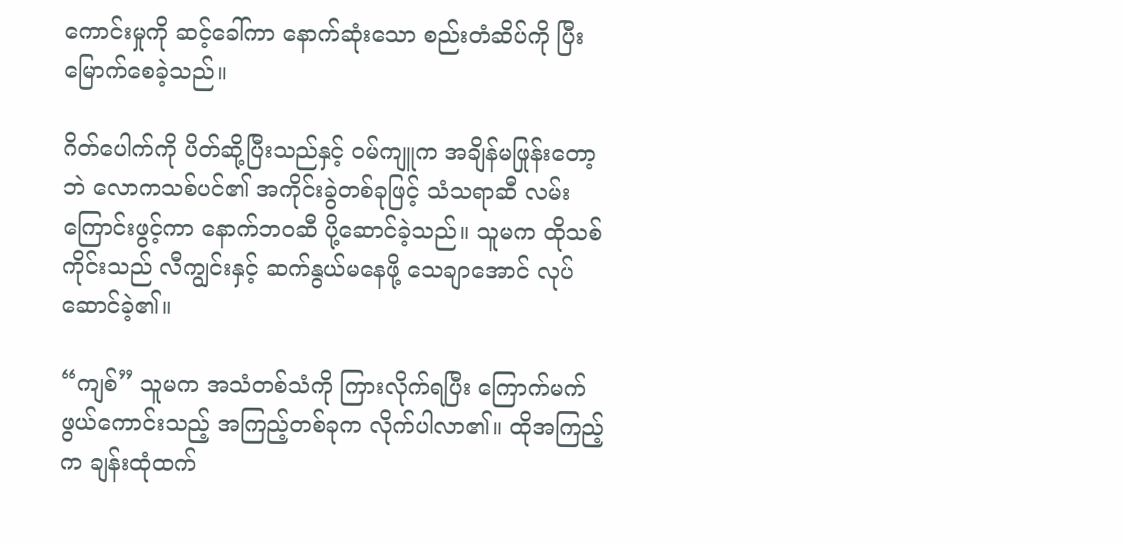ကောင်းမှုကို ဆင့်ခေါ်ကာ နောက်ဆုံးသော စည်းတံဆိပ်ကို ပြီးမြောက်စေခဲ့သည်။

ဂိတ်ပေါက်ကို ပိတ်ဆို့ပြီးသည်နှင့် ဝမ်ကျူက အချိန်မဖြုန်းတော့ဘဲ လောကသစ်ပင်၏ အကိုင်းခွဲတစ်ခုဖြင့် သံသရာဆီ လမ်းကြောင်းဖွင့်ကာ နောက်ဘဝဆီ ပို့ဆောင်ခဲ့သည်။ သူမက ထိုသစ်ကိုင်းသည် လီကျွင်းနှင့် ဆက်နွယ်မနေဖို့ သေချာအောင် လုပ်ဆောင်ခဲ့၏။

“ကျစ်” သူမက အသံတစ်သံကို ကြားလိုက်ရပြီး ကြောက်မက်ဖွယ်ကောင်းသည့် အကြည့်တစ်ခုက လိုက်ပါလာ၏။ ထိုအကြည့်က ချန်းထုံထက်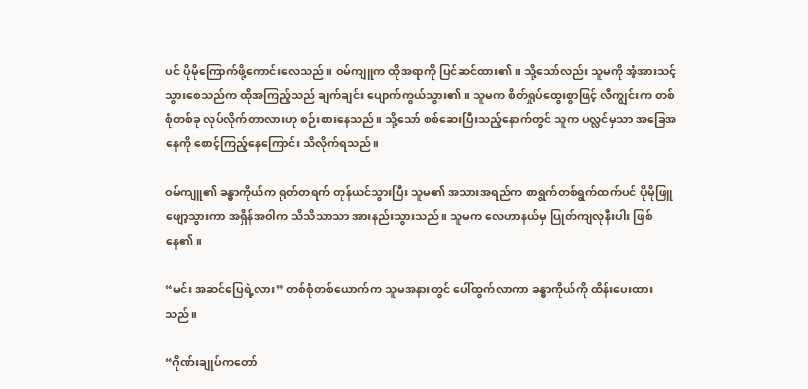ပင် ပိုမိုကြောက်ဖို့ကောင်းလေသည်။ ဝမ်ကျူက ထိုအရာကို ပြင်ဆင်ထား၏။ သို့သော်လည်း သူမကို အံ့အားသင့်သွားစေသည်က ထိုအကြည့်သည် ချက်ချင်း ပျောက်ကွယ်သွား၏။ သူမက စိတ်ရှုပ်ထွေးစွာဖြင့် လီကျွင်းက တစ်စုံတစ်ခု လုပ်လိုက်တာလားဟု စဉ်းစားနေသည်။ သို့သော် စစ်ဆေးပြီးသည့်နောက်တွင် သူက ပလ္လင်မှသာ အခြေအနေကို စောင့်ကြည့်နေကြောင်း သိလိုက်ရသည်။

ဝမ်ကျူ၏ ခန္ဓာကိုယ်က ရုတ်တရက် တုန်ယင်သွားပြီး သူမ၏ အသားအရည်က စာရွက်တစ်ရွက်ထက်ပင် ပိုမိုဖြူဖျော့သွားကာ အရှိန်အဝါက သိသိသာသာ အားနည်းသွားသည်။ သူမက လေဟာနယ်မှ ပြုတ်ကျလုနီးပါး ဖြစ်နေ၏။

“မင်း အဆင်ပြေရဲ့လား” တစ်စုံတစ်ယောက်က သူမအနားတွင် ပေါ်ထွက်လာကာ ခန္ဓာကိုယ်ကို ထိန်းပေးထားသည်။

“ဂိုဏ်းချုပ်ကတော်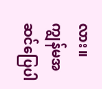လား။ ကျွန်မအဆင်ပြေပါ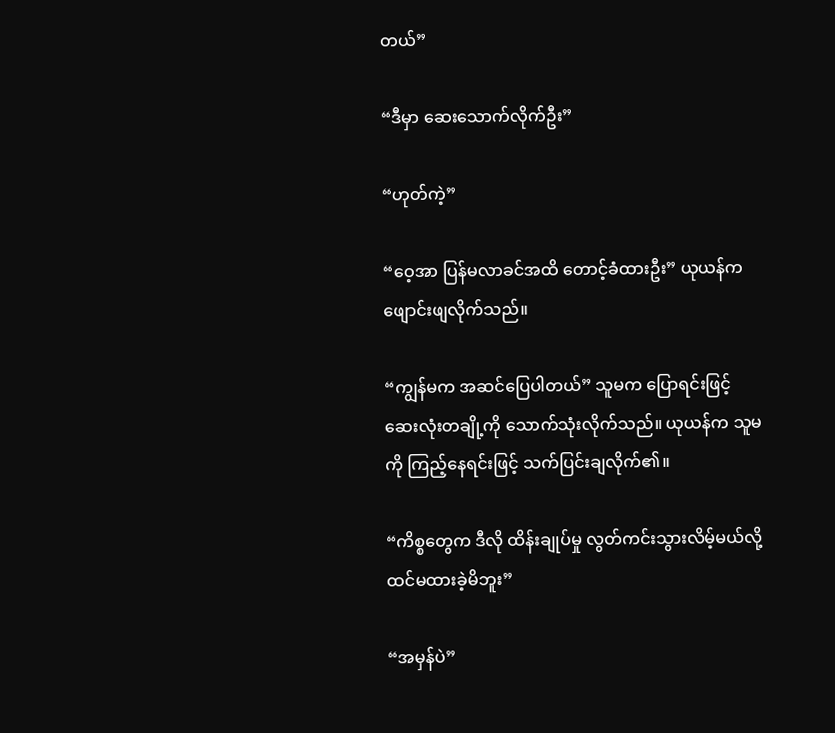တယ်”

“ဒီမှာ ဆေးသောက်လိုက်ဦး”

“ဟုတ်ကဲ့”

“ဝေ့အာ ပြန်မလာခင်အထိ တောင့်ခံထားဦး” ယုယန်က ဖျောင်းဖျလိုက်သည်။

“ကျွန်မက အဆင်ပြေပါတယ်” သူမက ပြောရင်းဖြင့် ဆေးလုံးတချို့ကို သောက်သုံးလိုက်သည်။ ယုယန်က သူမကို ကြည့်နေရင်းဖြင့် သက်ပြင်းချလိုက်၏။

“ကိစ္စတွေက ဒီလို ထိန်းချုပ်မှု လွတ်ကင်းသွားလိမ့်မယ်လို့ ထင်မထားခဲ့မိဘူး”

“အမှန်ပဲ”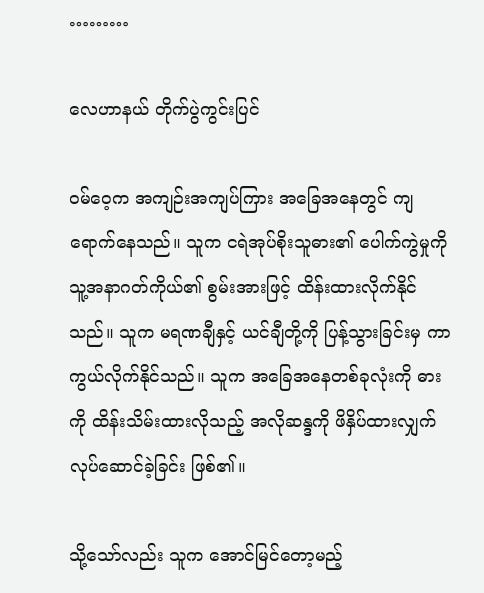………

လေဟာနယ် တိုက်ပွဲကွင်းပြင်

ဝမ်ဝေ့က အကျဉ်းအကျပ်ကြား အခြေအနေတွင် ကျရောက်နေသည်။ သူက ငရဲအုပ်စိုးသူဓား၏ ပေါက်ကွဲမှုကို သူ့အနာဂတ်ကိုယ်၏ စွမ်းအားဖြင့် ထိန်းထားလိုက်နိုင်သည်။ သူက မရဏချီနှင့် ယင်ချီတို့ကို ပြန့်သွားခြင်းမှ ကာကွယ်လိုက်နိုင်သည်။ သူက အခြေအနေတစ်ခုလုံးကို ဓားကို ထိန်းသိမ်းထားလိုသည့် အလိုဆန္ဒကို ဖိနှိပ်ထားလျှက် လုပ်ဆောင်ခဲ့ခြင်း ဖြစ်၏။

သို့သော်လည်း သူက အောင်မြင်တော့မည့်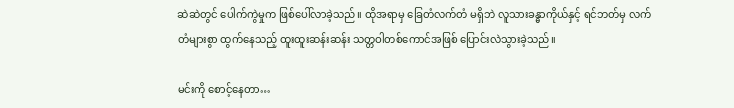ဆဲဆဲတွင် ပေါက်ကွဲမှုက ဖြစ်ပေါ်လာခဲ့သည်။ ထိုအရာမှ ခြေတံလက်တံ မရှိဘဲ လူသားခန္ဓာကိုယ်နှင့် ရင်ဘတ်မှ လက်တံများစွာ ထွက်နေသည့် ထူးထူးဆန်းဆန်း သတ္တဝါတစ်ကောင်အဖြစ် ပြောင်းလဲသွားခဲ့သည်။

မင်းကို စောင့်နေတာ…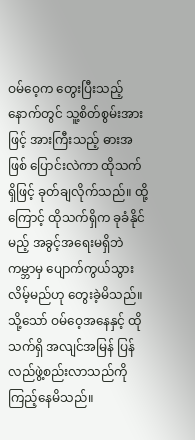ဝမ်ဝေ့က တွေးပြီးသည့်နောက်တွင် သူ့စိတ်စွမ်းအားဖြင့် အားကြီးသည့် ဓားအဖြစ် ပြောင်းလဲကာ ထိုသက်ရှိဖြင့် ခုတ်ချလိုက်သည်။ ထို့ကြောင့် ထိုသက်ရှိက ခုခံနိုင်မည့် အခွင့်အရေးမရှိဘဲ ကမ္ဘာမှ ပျောက်ကွယ်သွားလိမ့်မည်ဟု တွေးခဲ့မိသည်။ သို့သော် ဝမ်ဝေ့အနေနှင့် ထိုသက်ရှိ အလျင်အမြန် ပြန်လည်ဖွဲ့စည်းလာသည်ကို ကြည့်နေမိသည်။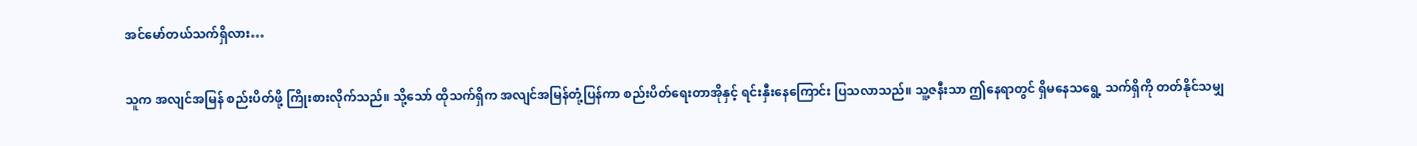အင်မော်တယ်သက်ရှိလား…

သူက အလျင်အမြန် စည်းပိတ်ဖို့ ကြိုးစားလိုက်သည်။ သို့သော် ထိုသက်ရှိက အလျင်အမြန်တုံ့ပြန်ကာ စည်းပိတ်ရေးတာအိုနှင့် ရင်းနှီးနေကြောင်း ပြသလာသည်။ သူ့ဇနီးသာ ဤနေရာတွင် ရှိမနေသရွေ့ သက်ရှိကို တတ်နိုင်သမျှ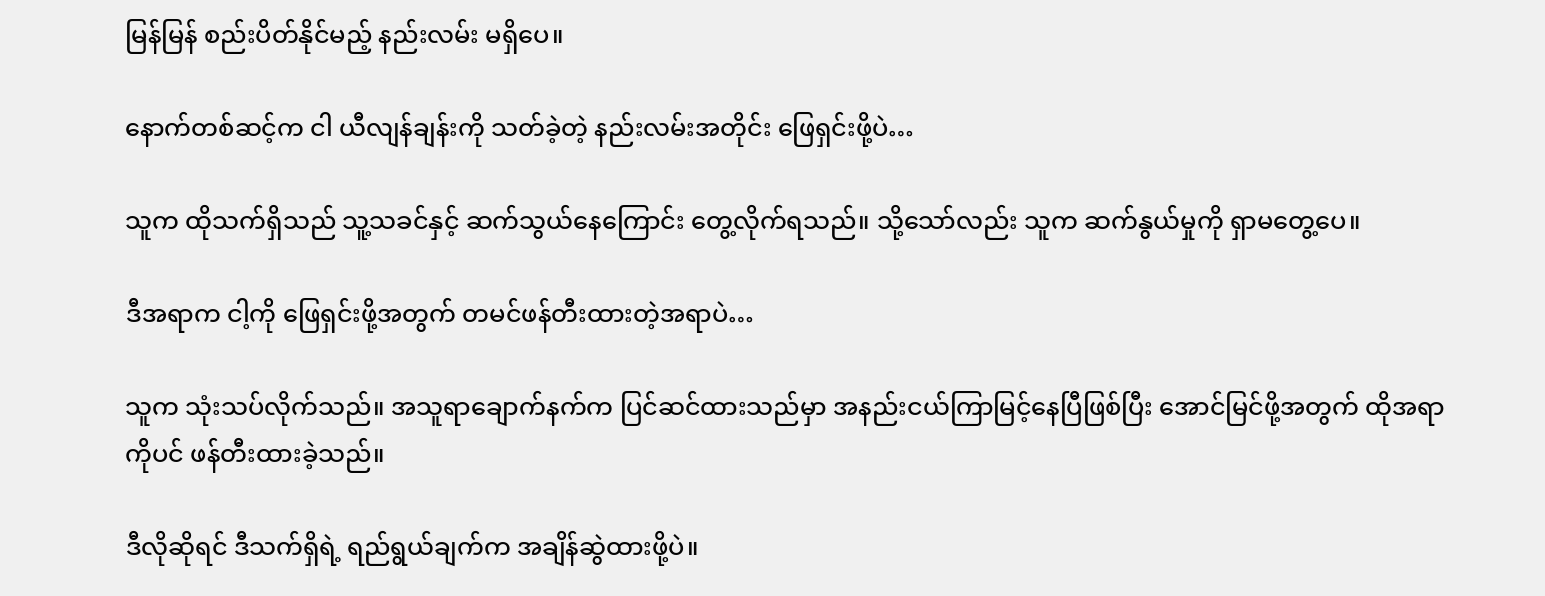မြန်မြန် စည်းပိတ်နိုင်မည့် နည်းလမ်း မရှိပေ။

နောက်တစ်ဆင့်က ငါ ယီလျန်ချန်းကို သတ်ခဲ့တဲ့ နည်းလမ်းအတိုင်း ဖြေရှင်းဖို့ပဲ…

သူက ထိုသက်ရှိသည် သူ့သခင်နှင့် ဆက်သွယ်နေကြောင်း တွေ့လိုက်ရသည်။ သို့သော်လည်း သူက ဆက်နွယ်မှုကို ရှာမတွေ့ပေ။

ဒီအရာက ငါ့ကို ဖြေရှင်းဖို့အတွက် တမင်ဖန်တီးထားတဲ့အရာပဲ…

သူက သုံးသပ်လိုက်သည်။ အသူရာချောက်နက်က ပြင်ဆင်ထားသည်မှာ အနည်းငယ်ကြာမြင့်နေပြီဖြစ်ပြီး အောင်မြင်ဖို့အတွက် ထိုအရာကိုပင် ဖန်တီးထားခဲ့သည်။

ဒီလိုဆိုရင် ဒီသက်ရှိရဲ့ ရည်ရွယ်ချက်က အချိန်ဆွဲထားဖို့ပဲ။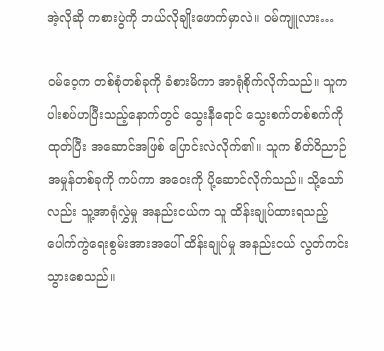အဲ့လိုဆို ကစားပွဲကို ဘယ်လိုချိုးဖောက်မှာလဲ။ ဝမ်ကျူလား…

ဝမ်ဝေ့က တစ်စုံတစ်ခုကို ခံစားမိကာ အာရုံစိုက်လိုက်သည်။ သူက ပါးစပ်ဟပြီးသည့်နောက်တွင် သွေးနီရောင် သွေးစက်တစ်စက်ကို ထုတ်ပြီး အဆောင်အဖြစ် ပြောင်းလဲလိုက်၏။ သူက စိတ်ဝိညာဉ်အမှုန်တစ်ခုကို ကပ်ကာ အဝေးကို ပို့ဆောင်လိုက်သည်။ သို့သော်လည်း သူ့အာရုံလွှဲမှု အနည်းငယ်က သူ ထိန်းချုပ်ထားရသည့် ပေါက်ကွဲရေးစွမ်းအားအပေါ် ထိန်းချုပ်မှု အနည်းငယ် လွတ်ကင်းသွားစေသည်။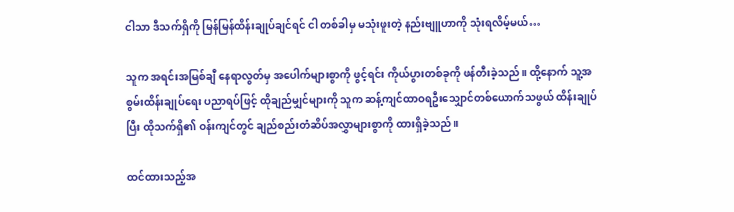ငါသာ ဒီသက်ရှိကို မြန်မြန်ထိန်းချုပ်ချင်ရင် ငါ တစ်ခါမှ မသုံးဖူးတဲ့ နည်းဗျူဟာကို သုံးရလိမ့်မယ်…

သူက အရင်းအမြစ်ချီ နေရာလွတ်မှ အပေါက်များစွာကို ဖွင့်ရင်း ကိုယ်ပွားတစ်ခုကို ဖန်တီးခဲ့သည်။ ထို့နောက် သူ့အစွမ်းထိန်းချုပ်ရေး ပညာရပ်ဖြင့် ထိုချည်မျှင်များကို သူက ဆန့်ကျင်ထာဝရဦးသျှောင်တစ်ယောက်သဖွယ် ထိန်းချုပ်ပြီး ထိုသက်ရှိ၏ ဝန်းကျင်တွင် ချည်စည်းတံဆိပ်အလွှာများစွာကို ထားရှိခဲ့သည်။

ထင်ထားသည့်အ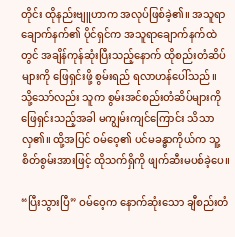တိုင်း ထိုနည်းဗျူဟာက အလုပ်ဖြစ်ခဲ့၏။ အသူရာချောက်နက်၏ ပိုင်ရှင်က အသူရာချောက်နက်ထဲတွင် အချိန်ကုန်ဆုံးပြီးသည့်နောက် ထိုစည်းတံဆိပ်များကို ဖြေရှင်းဖို့ စွမ်းရည် ရလာဟန်ပေါ်သည်။ သို့သော်လည်း သူက စွမ်းအင်စည်းတံဆိပ်များကို ဖြေရှင်းသည့်အခါ မကျွမ်းကျင်ကြောင်း သိသာလှ၏။ ထို့အပြင် ဝမ်ဝေ့၏ ပင်မခန္ဓာကိုယ်က သူ့စိတ်စွမ်းအားဖြင့် ထိုသက်ရှိကို ဖျက်ဆီးမပစ်ခဲ့ပေ။

“ပြီးသွားပြီ” ဝမ်ဝေ့က နောက်ဆုံးသော ချီစည်းတံ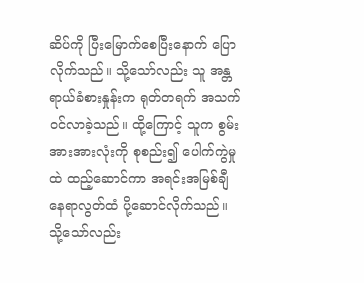ဆိပ်ကို ပြီးမြောက်စေပြီးနောက် ပြောလိုက်သည်။ သို့သော်လည်း သူ အန္တရာယ်ခံစားနှုန်းက ရုတ်တရက် အသက်ဝင်လာခဲ့သည်။ ထို့ကြောင့် သူက စွမ်းအားအားလုံးကို စုစည်း၍ ပေါက်ကွဲမှုထဲ ထည့်ဆောင်ကာ အရင်းအမြစ်ချီ နေရာလွတ်ထံ ပို့ဆောင်လိုက်သည်။ သို့သော်လည်း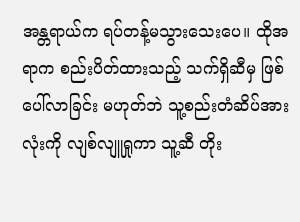အန္တရာယ်က ရပ်တန့်မသွားသေးပေ။ ထိုအရာက စည်းပိတ်ထားသည့် သက်ရှိဆီမှ ဖြစ်ပေါ်လာခြင်း မဟုတ်ဘဲ သူ့စည်းတံဆိပ်အားလုံးကို လျစ်လျူရှုကာ သူ့ဆီ တိုး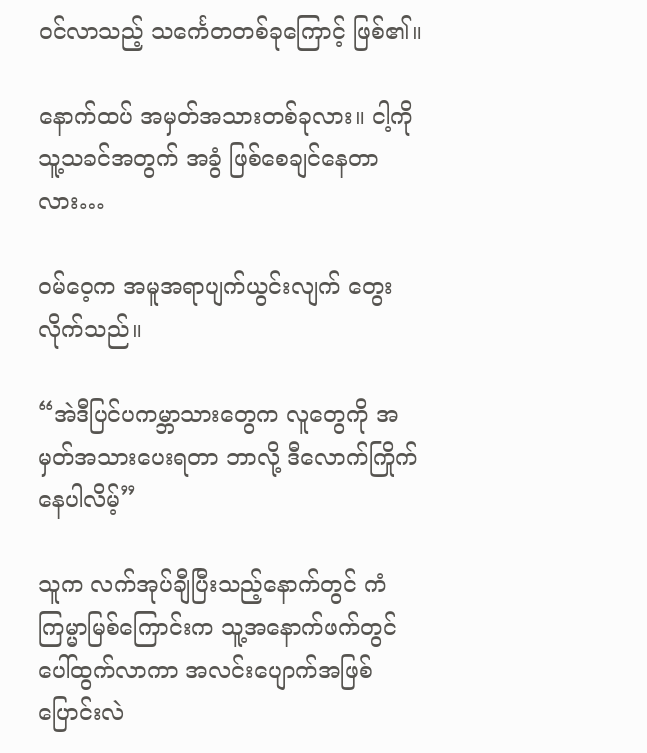ဝင်လာသည့် သင်္ကေတတစ်ခုကြောင့် ဖြစ်၏။

နောက်ထပ် အမှတ်အသားတစ်ခုလား။ ငါ့ကို သူ့သခင်အတွက် အခွံ ဖြစ်စေချင်နေတာလား…

ဝမ်ဝေ့က အမူအရာပျက်ယွင်းလျက် တွေးလိုက်သည်။

“အဲဒီပြင်ပကမ္ဘာသားတွေက လူတွေကို အမှတ်အသားပေးရတာ ဘာလို့ ဒီလောက်ကြိုက်နေပါလိမ့်”

သူက လက်အုပ်ချီပြီးသည့်နောက်တွင် ကံကြမ္မာမြစ်ကြောင်းက သူ့အနောက်ဖက်တွင် ပေါ်ထွက်လာကာ အလင်းပျောက်အဖြစ် ပြောင်းလဲ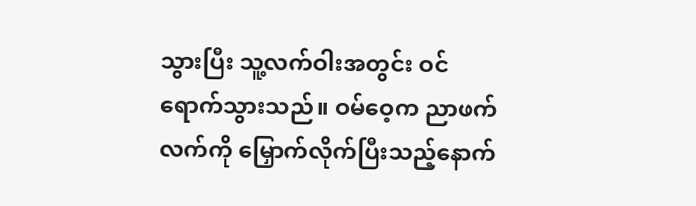သွားပြီး သူ့လက်ဝါးအတွင်း ဝင်ရောက်သွားသည်။ ဝမ်ဝေ့က ညာဖက်လက်ကို မြှောက်လိုက်ပြီးသည့်နောက်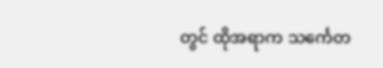တွင် ထိုအရာက သင်္ကေတ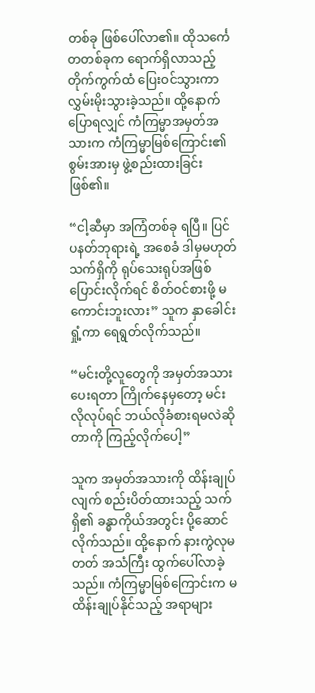တစ်ခု ဖြစ်ပေါ်လာ၏။ ထိုသင်္ကေတတစ်ခုက ရောက်ရှိလာသည့် တိုက်ကွက်ထံ ပြေးဝင်သွားကာ လွှမ်းမိုးသွားခဲ့သည်။ ထို့နောက် ပြောရလျှင် ကံကြမ္မာအမှတ်အသားက ကံကြမ္မာမြစ်ကြောင်း၏ စွမ်းအားမှ ဖွဲ့စည်းထားခြင်း ဖြစ်၏။

“ငါ့ဆီမှာ အကြံတစ်ခု ရပြီ။ ပြင်ပနတ်ဘုရားရဲ့ အစေခံ ဒါမှမဟုတ် သက်ရှိကို ရုပ်သေးရုပ်အဖြစ် ပြောင်းလိုက်ရင် စိတ်ဝင်စားဖို့ မကောင်းဘူးလား” သူက နှာခေါင်းရှုံ့ကာ ရေရွတ်လိုက်သည်။

“မင်းတို့လူတွေကို အမှတ်အသားပေးရတာ ကြိုက်နေမှတော့ မင်းလိုလုပ်ရင် ဘယ်လိုခံစားရမလဲဆိုတာကို ကြည့်လိုက်ပေါ့”

သူက အမှတ်အသားကို ထိန်းချုပ်လျက် စည်းပိတ်ထားသည့် သက်ရှိ၏ ခန္ဓာကိုယ်အတွင်း ပို့ဆောင်လိုက်သည်။ ထို့နောက် နားကွဲလုမတတ် အသံကြီး ထွက်ပေါ်လာခဲ့သည်။ ကံကြမ္မာမြစ်ကြောင်းက မထိန်းချုပ်နိုင်သည့် အရာများ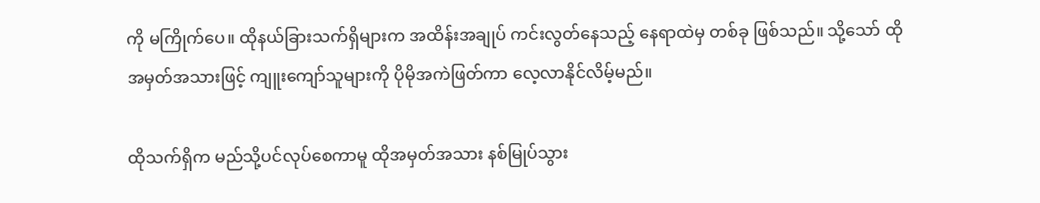ကို မကြိုက်ပေ။ ထိုနယ်ခြားသက်ရှိများက အထိန်းအချုပ် ကင်းလွတ်နေသည့် နေရာထဲမှ တစ်ခု ဖြစ်သည်။ သို့သော် ထိုအမှတ်အသားဖြင့် ကျူးကျော်သူများကို ပိုမိုအကဲဖြတ်ကာ လေ့လာနိုင်လိမ့်မည်။

ထိုသက်ရှိက မည်သို့ပင်လုပ်စေကာမူ ထိုအမှတ်အသား နစ်မြုပ်သွား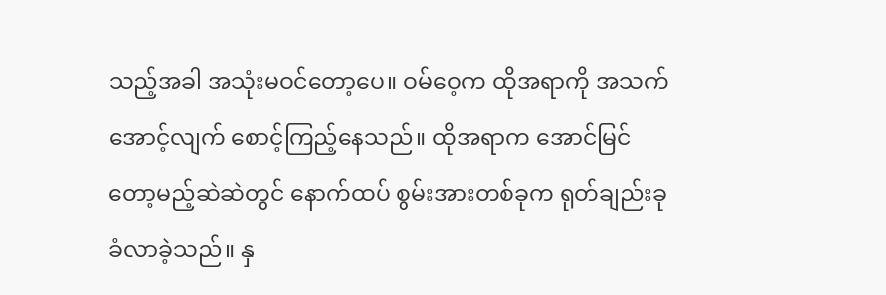သည့်အခါ အသုံးမဝင်တော့ပေ။ ဝမ်ဝေ့က ထိုအရာကို အသက်အောင့်လျက် စောင့်ကြည့်နေသည်။ ထိုအရာက အောင်မြင်တော့မည့်ဆဲဆဲတွင် နောက်ထပ် စွမ်းအားတစ်ခုက ရုတ်ချည်းခုခံလာခဲ့သည်။ နှ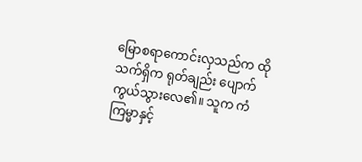မြောစရာကောင်းလှသည်က ထိုသက်ရှိက ရုတ်ချည်း ပျောက်ကွယ်သွားလေ၏။ သူက ကံကြမ္မာနှင့်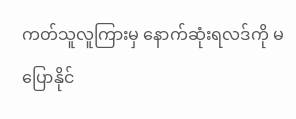ကတ်သူလူကြားမှ နောက်ဆုံးရလဒ်ကို မပြောနိုင်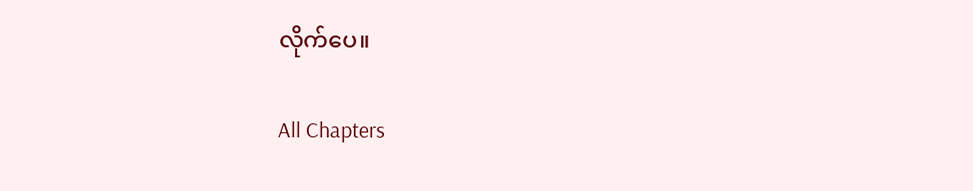လိုက်ပေ။

All Chapters